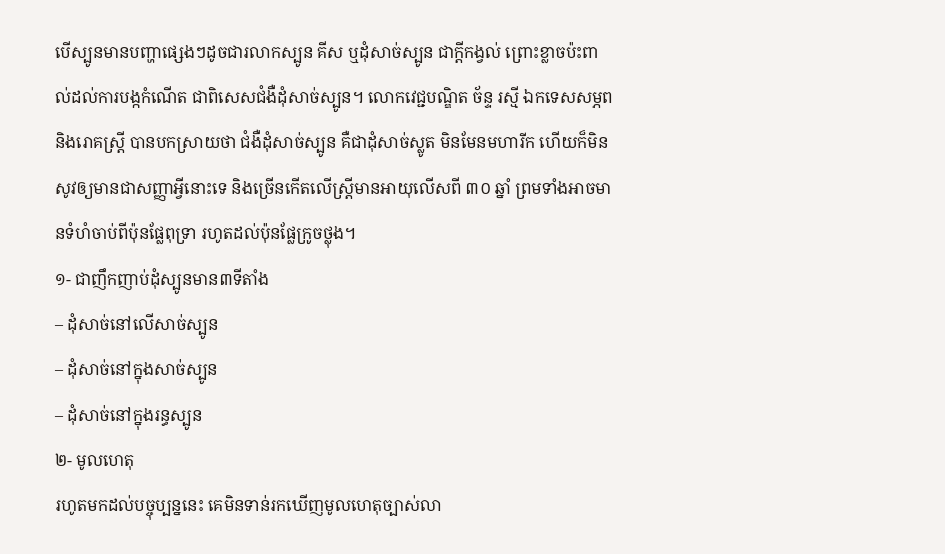បើស្បូនមានបញ្ហាផ្សេងៗដូចជារលាកស្បូន គីស ឬដុំសាច់ស្បូន ជាក្ដីកង្វល់ ព្រោះខ្លាចប៉ះពាល់ដល់ការបង្កកំណើត ជាពិសេសជំងឺដុំសាច់ស្បូន។ លោកវេជ្ជបណ្ឌិត ច័ន្ទ រស្មី ឯកទេសសម្ភព និងរោគស្ត្រី បានបកស្រាយថា ជំងឺដុំសាច់ស្បូន គឺជាដុំសាច់ស្លូត មិនមែនមហារីក ហើយក៏មិនសូវឲ្យមានជាសញ្ញាអ្វីនោះទេ និងច្រើនកើតលើស្ត្រីមានអាយុលើសពី ៣០ ឆ្នាំ ព្រមទាំងអាចមានទំហំចាប់ពីប៉ុនផ្លែពុទ្រា រហូតដល់ប៉ុនផ្លែក្រូចថ្លុង។
១- ជាញឹកញាប់ដុំស្បូនមាន៣ទីតាំង
– ដុំសាច់នៅលើសាច់ស្បូន
– ដុំសាច់នៅក្នុងសាច់ស្បូន
– ដុំសាច់នៅក្នុងរន្ធស្បូន
២- មូលហេតុ
រហូតមកដល់បច្ចុប្បន្ននេះ គេមិនទាន់រកឃើញមូលហេតុច្បាស់លា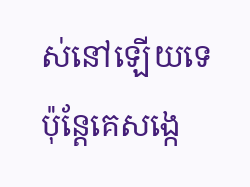ស់នៅឡើយទេ ប៉ុន្តែគេសង្កេ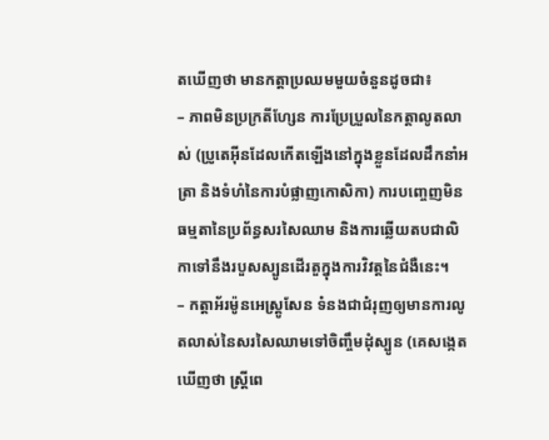តឃើញថា មានកត្តាប្រឈមមួយចំនួនដូចជា៖
– ភាពមិនប្រក្រតីហ្សែន ការប្រែប្រួលនៃកត្តាលូតលាស់ (ប្រូតេអ៊ីនដែលកើតឡើងនៅក្នុងខ្លួនដែលដឹកនាំអត្រា និងទំហំនៃការបំផ្លាញកោសិកា) ការបញ្ចេញមិនធម្មតានៃប្រព័ន្ធសរសៃឈាម និងការឆ្លើយតបជាលិកាទៅនឹងរបួសស្បូនដើរតួក្នុងការវិវត្តនៃជំងឺនេះ។
– កត្តាអ័រម៉ូនអេស្ត្រូសែន ទំនងជាជំរុញឲ្យមានការលូតលាស់នៃសរសៃឈាមទៅចិញ្ចឹមដុំស្បូន (គេសង្កេតឃើញថា ស្ត្រីពេ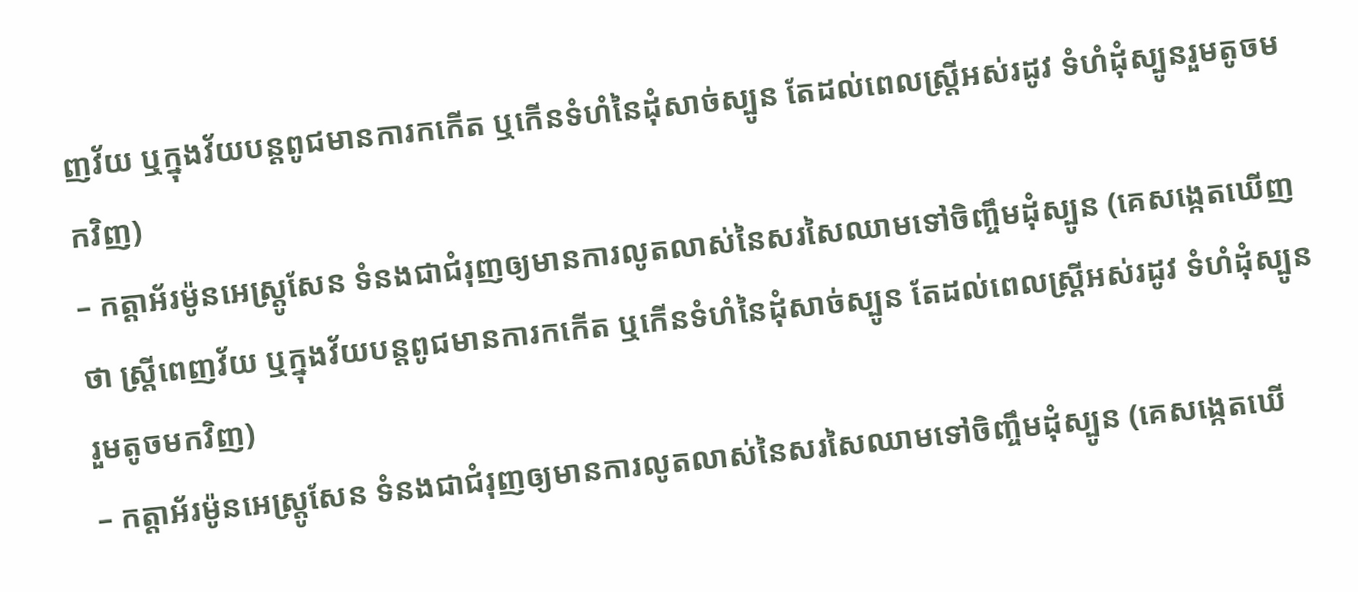ញវ័យ ឬក្នុងវ័យបន្តពូជមានការកកើត ឬកើនទំហំនៃដុំសាច់ស្បូន តែដល់ពេលស្ត្រីអស់រដូវ ទំហំដុំស្បូនរួមតូចមកវិញ)
– កត្តាអ័រម៉ូនអេស្ត្រូសែន ទំនងជាជំរុញឲ្យមានការលូតលាស់នៃសរសៃឈាមទៅចិញ្ចឹមដុំស្បូន (គេសង្កេតឃើញថា ស្ត្រីពេញវ័យ ឬក្នុងវ័យបន្តពូជមានការកកើត ឬកើនទំហំនៃដុំសាច់ស្បូន តែដល់ពេលស្ត្រីអស់រដូវ ទំហំដុំស្បូនរួមតូចមកវិញ)
– កត្តាអ័រម៉ូនអេស្ត្រូសែន ទំនងជាជំរុញឲ្យមានការលូតលាស់នៃសរសៃឈាមទៅចិញ្ចឹមដុំស្បូន (គេសង្កេតឃើ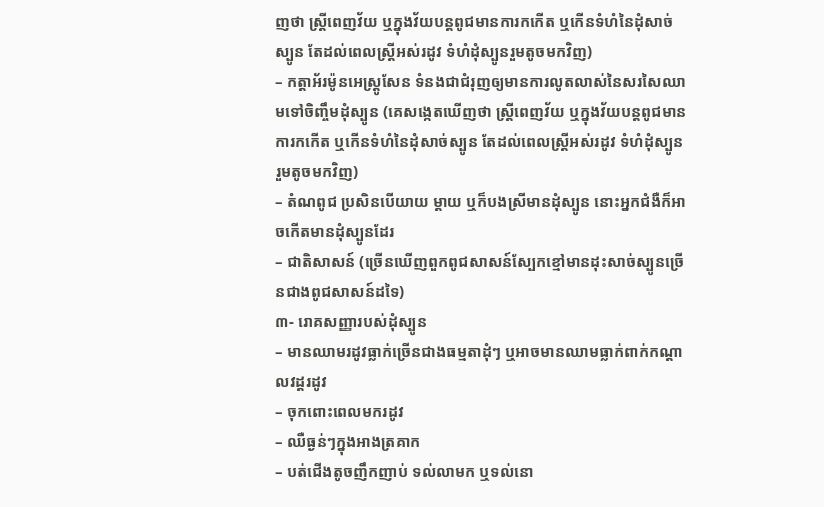ញថា ស្ត្រីពេញវ័យ ឬក្នុងវ័យបន្តពូជមានការកកើត ឬកើនទំហំនៃដុំសាច់ស្បូន តែដល់ពេលស្ត្រីអស់រដូវ ទំហំដុំស្បូនរួមតូចមកវិញ)
– កត្តាអ័រម៉ូនអេស្ត្រូសែន ទំនងជាជំរុញឲ្យមានការលូតលាស់នៃសរសៃឈាមទៅចិញ្ចឹមដុំស្បូន (គេសង្កេតឃើញថា ស្ត្រីពេញវ័យ ឬក្នុងវ័យបន្តពូជមានការកកើត ឬកើនទំហំនៃដុំសាច់ស្បូន តែដល់ពេលស្ត្រីអស់រដូវ ទំហំដុំស្បូនរួមតូចមកវិញ)
– តំណពូជ ប្រសិនបើយាយ ម្ដាយ ឬក៏បងស្រីមានដុំស្បូន នោះអ្នកជំងឺក៏អាចកើតមានដុំស្បូនដែរ
– ជាតិសាសន៍ (ច្រើនឃើញពួកពូជសាសន៍ស្បែកខ្មៅមានដុះសាច់ស្បូនច្រើនជាងពូជសាសន៍ដទៃ)
៣- រោគសញ្ញារបស់ដុំស្បូន
– មានឈាមរដូវធ្លាក់ច្រើនជាងធម្មតាដុំៗ ឬអាចមានឈាមធ្លាក់ពាក់កណ្ដាលវដ្ដរដូវ
– ចុកពោះពេលមករដូវ
– ឈឺធ្ងន់ៗក្នុងអាងត្រគាក
– បត់ជើងតូចញឹកញាប់ ទល់លាមក ឬទល់នោ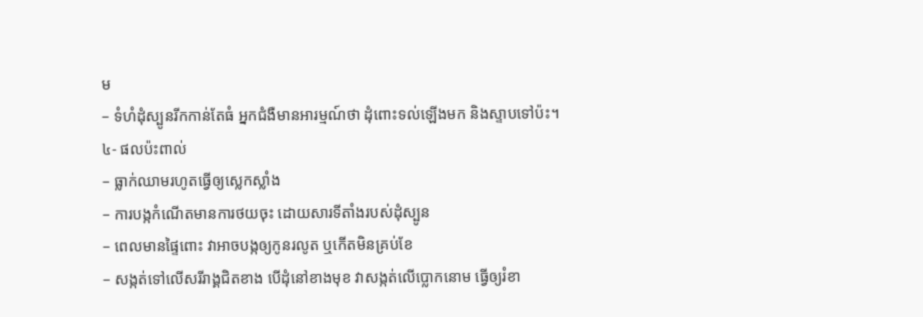ម
– ទំហំដុំស្បូនរីកកាន់តែធំ អ្នកជំងឺមានអារម្មណ៍ថា ដុំពោះទល់ឡើងមក និងស្ទាបទៅប៉ះ។
៤- ផលប៉ះពាល់
– ធ្លាក់ឈាមរហូតធ្វើឲ្យស្លេកស្លាំង
– ការបង្កកំណើតមានការថយចុះ ដោយសារទីតាំងរបស់ដុំស្បូន
– ពេលមានផ្ទៃពោះ វាអាចបង្កឲ្យកូនរលូត ឬកើតមិនគ្រប់ខែ
– សង្កត់ទៅលើសរីរាង្គជិតខាង បើដុំនៅខាងមុខ វាសង្កត់លើប្លោកនោម ធ្វើឲ្យរំខា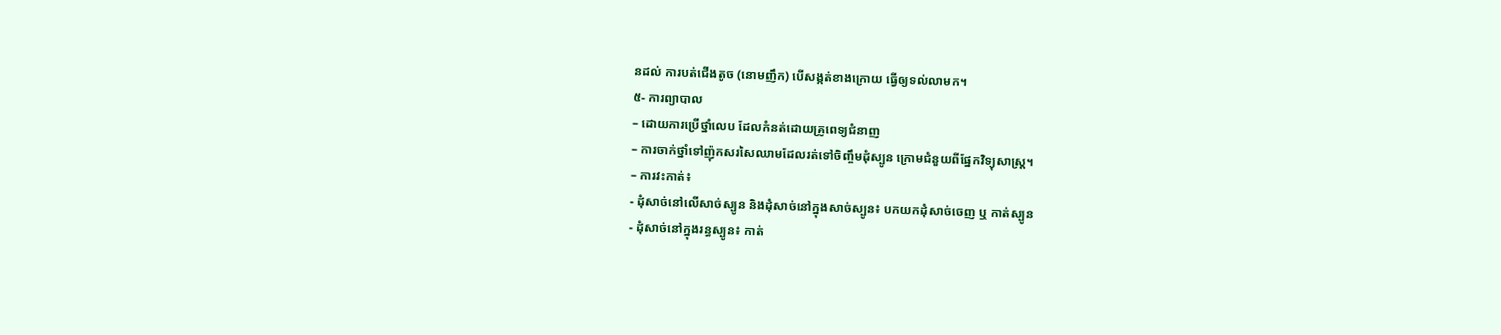នដល់ ការបត់ជើងតូច (នោមញឹក) បើសង្កត់ខាងក្រោយ ធ្វើឲ្យទល់លាមក។
៥- ការព្យាបាល
– ដោយការប្រើថ្នាំលេប ដែលកំនត់ដោយគ្រូពេទ្យជំនាញ
– ការចាក់ថ្នាំទៅញ៉ុកសរសៃឈាមដែលរត់ទៅចិញ្ចឹមដុំស្បូន ក្រោមជំនួយពីផ្នែកវិទ្យុសាស្រ្ត។
– ការវះកាត់៖
- ដុំសាច់នៅលើសាច់ស្បូន និងដុំសាច់នៅក្នុងសាច់ស្បូន៖ បកយកដុំសាច់ចេញ ឬ កាត់ស្បូន
- ដុំសាច់នៅក្នុងរន្ធស្បូន៖ កាត់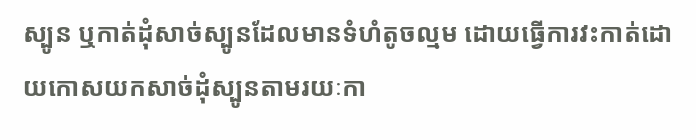ស្បូន ឬកាត់ដុំសាច់ស្បូនដែលមានទំហំតូចល្មម ដោយធ្វើការវះកាត់ដោយកោសយកសាច់ដុំស្បូនតាមរយៈកា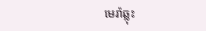មេរ៉ាឆ្លុះ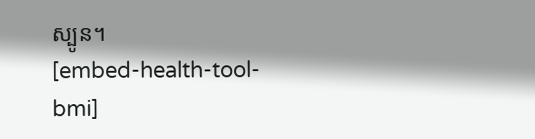ស្បូន។
[embed-health-tool-bmi]